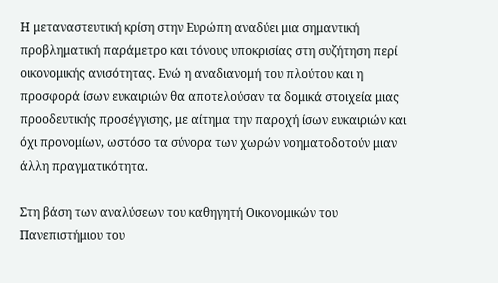Η μεταναστευτική κρίση στην Ευρώπη αναδύει μια σημαντική προβληματική παράμετρο και τόνους υποκρισίας στη συζήτηση περί οικονομικής ανισότητας. Ενώ η αναδιανομή του πλούτου και η προσφορά ίσων ευκαιριών θα αποτελούσαν τα δομικά στοιχεία μιας προοδευτικής προσέγγισης, με αίτημα την παροχή ίσων ευκαιριών και όχι προνομίων, ωστόσο τα σύνορα των χωρών νοηματοδοτούν μιαν άλλη πραγματικότητα.

Στη βάση των αναλύσεων του καθηγητή Οικονομικών του Πανεπιστήμιου του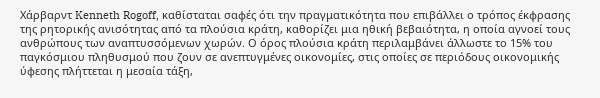Χάρβαρντ Kenneth Rogoff, καθίσταται σαφές ότι την πραγματικότητα που επιβάλλει ο τρόπος έκφρασης της ρητορικής ανισότητας από τα πλούσια κράτη, καθορίζει μια ηθική βεβαιότητα, η οποία αγνοεί τους ανθρώπους των αναπτυσσόμενων χωρών. Ο όρος πλούσια κράτη περιλαμβάνει άλλωστε το 15% του παγκόσμιου πληθυσμού που ζουν σε ανεπτυγμένες οικονομίες, στις οποίες σε περιόδους οικονομικής ύφεσης πλήττεται η μεσαία τάξη,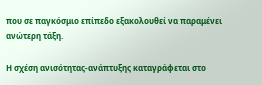που σε παγκόσμιο επίπεδο εξακολουθεί να παραμένει ανώτερη τάξη.

Η σχέση ανισότητας-ανάπτυξης καταγράφεται στο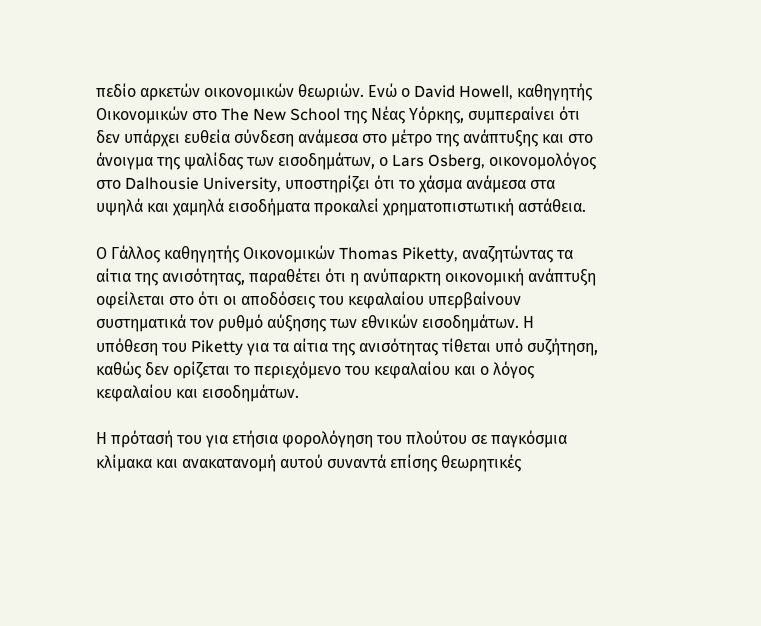πεδίο αρκετών οικονομικών θεωριών. Ενώ ο David Howell, καθηγητής Οικονομικών στο The New School της Νέας Υόρκης, συμπεραίνει ότι δεν υπάρχει ευθεία σύνδεση ανάμεσα στο μέτρο της ανάπτυξης και στο άνοιγμα της ψαλίδας των εισοδημάτων, ο Lars Osberg, οικονομολόγος στο Dalhousie University, υποστηρίζει ότι το χάσμα ανάμεσα στα υψηλά και χαμηλά εισοδήματα προκαλεί χρηματοπιστωτική αστάθεια.

Ο Γάλλος καθηγητής Οικονομικών Thomas Piketty, αναζητώντας τα αίτια της ανισότητας, παραθέτει ότι η ανύπαρκτη οικονομική ανάπτυξη οφείλεται στο ότι οι αποδόσεις του κεφαλαίου υπερβαίνουν συστηματικά τον ρυθμό αύξησης των εθνικών εισοδημάτων. Η υπόθεση του Piketty για τα αίτια της ανισότητας τίθεται υπό συζήτηση, καθώς δεν ορίζεται το περιεχόμενο του κεφαλαίου και ο λόγος κεφαλαίου και εισοδημάτων.

Η πρότασή του για ετήσια φορολόγηση του πλούτου σε παγκόσμια κλίμακα και ανακατανομή αυτού συναντά επίσης θεωρητικές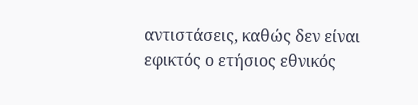αντιστάσεις, καθώς δεν είναι εφικτός ο ετήσιος εθνικός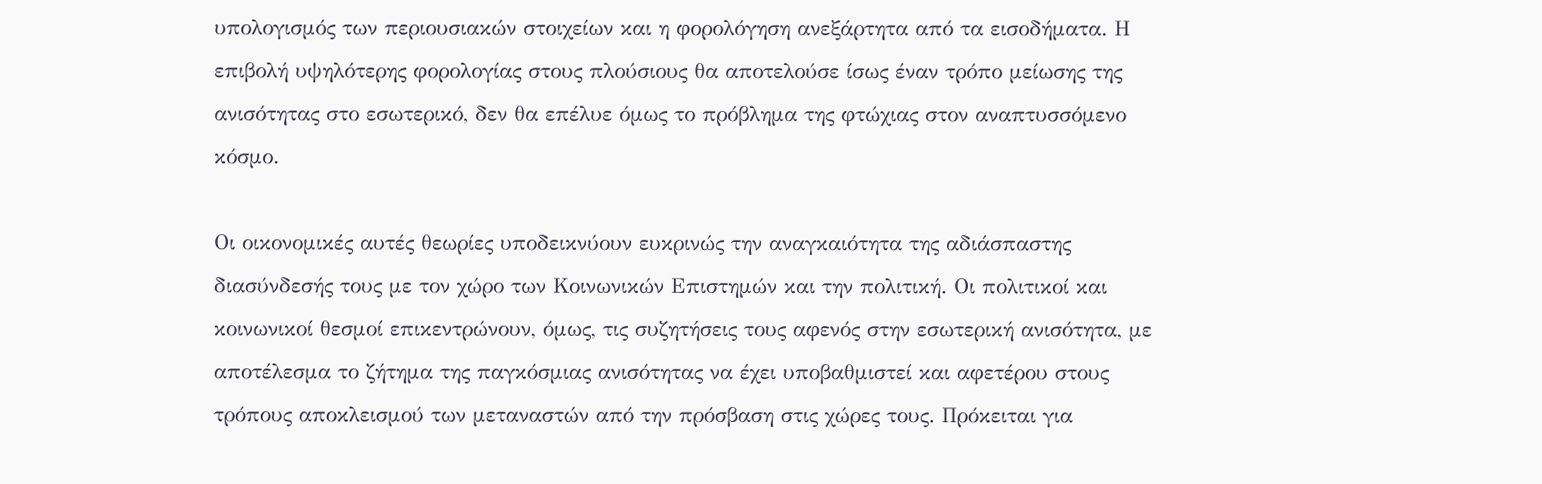υπολογισμός των περιουσιακών στοιχείων και η φορολόγηση ανεξάρτητα από τα εισοδήματα. Η επιβολή υψηλότερης φορολογίας στους πλούσιους θα αποτελούσε ίσως έναν τρόπο μείωσης της ανισότητας στο εσωτερικό, δεν θα επέλυε όμως το πρόβλημα της φτώχιας στον αναπτυσσόμενο κόσμο.

Οι οικονομικές αυτές θεωρίες υποδεικνύουν ευκρινώς την αναγκαιότητα της αδιάσπαστης διασύνδεσής τους με τον χώρο των Κοινωνικών Επιστημών και την πολιτική. Οι πολιτικοί και κοινωνικοί θεσμοί επικεντρώνουν, όμως, τις συζητήσεις τους αφενός στην εσωτερική ανισότητα, με αποτέλεσμα το ζήτημα της παγκόσμιας ανισότητας να έχει υποβαθμιστεί και αφετέρου στους τρόπους αποκλεισμού των μεταναστών από την πρόσβαση στις χώρες τους. Πρόκειται για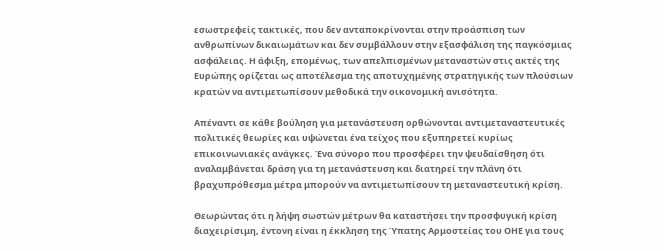εσωστρεφείς τακτικές, που δεν ανταποκρίνονται στην προάσπιση των ανθρωπίνων δικαιωμάτων και δεν συμβάλλουν στην εξασφάλιση της παγκόσμιας ασφάλειας. Η άφιξη, επομένως, των απελπισμένων μεταναστών στις ακτές της Ευρώπης ορίζεται ως αποτέλεσμα της αποτυχημένης στρατηγικής των πλούσιων κρατών να αντιμετωπίσουν μεθοδικά την οικονομική ανισότητα.

Απέναντι σε κάθε βούληση για μετανάστευση ορθώνονται αντιμεταναστευτικές πολιτικές θεωρίες και υψώνεται ένα τείχος που εξυπηρετεί κυρίως επικοινωνιακές ανάγκες. Ένα σύνορο που προσφέρει την ψευδαίσθηση ότι αναλαμβάνεται δράση για τη μετανάστευση και διατηρεί την πλάνη ότι βραχυπρόθεσμα μέτρα μπορούν να αντιμετωπίσουν τη μεταναστευτική κρίση.

Θεωρώντας ότι η λήψη σωστών μέτρων θα καταστήσει την προσφυγική κρίση διαχειρίσιμη, έντονη είναι η έκκληση της Ύπατης Αρμοστείας του ΟΗΕ για τους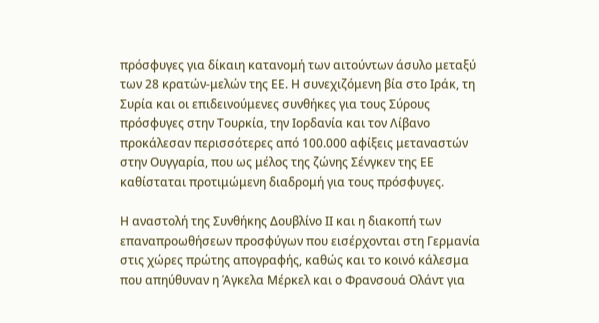πρόσφυγες για δίκαιη κατανομή των αιτούντων άσυλο μεταξύ των 28 κρατών-μελών της ΕΕ. Η συνεχιζόμενη βία στο Ιράκ, τη Συρία και οι επιδεινούμενες συνθήκες για τους Σύρους πρόσφυγες στην Τουρκία, την Ιορδανία και τον Λίβανο προκάλεσαν περισσότερες από 100.000 αφίξεις μεταναστών στην Ουγγαρία, που ως μέλος της ζώνης Σένγκεν της ΕΕ καθίσταται προτιμώμενη διαδρομή για τους πρόσφυγες.

Η αναστολή της Συνθήκης Δουβλίνο ΙΙ και η διακοπή των επαναπροωθήσεων προσφύγων που εισέρχονται στη Γερμανία στις χώρες πρώτης απογραφής, καθώς και το κοινό κάλεσμα που απηύθυναν η Άγκελα Μέρκελ και ο Φρανσουά Ολάντ για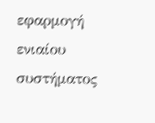εφαρμογή ενιαίου συστήματος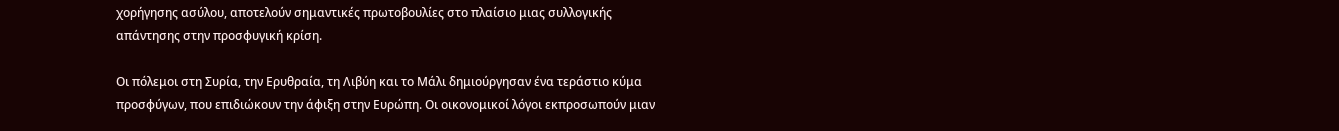χορήγησης ασύλου, αποτελούν σημαντικές πρωτοβουλίες στο πλαίσιο μιας συλλογικής απάντησης στην προσφυγική κρίση.

Οι πόλεμοι στη Συρία, την Ερυθραία, τη Λιβύη και το Μάλι δημιούργησαν ένα τεράστιο κύμα προσφύγων, που επιδιώκουν την άφιξη στην Ευρώπη. Οι οικονομικοί λόγοι εκπροσωπούν μιαν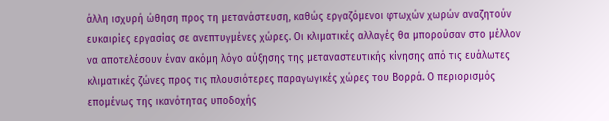άλλη ισχυρή ώθηση προς τη μετανάστευση, καθώς εργαζόμενοι φτωχών χωρών αναζητούν ευκαιρίες εργασίας σε ανεπτυγμένες χώρες. Οι κλιματικές αλλαγές θα μπορούσαν στο μέλλον να αποτελέσουν έναν ακόμη λόγο αύξησης της μεταναστευτικής κίνησης από τις ευάλωτες κλιματικές ζώνες προς τις πλουσιότερες παραγωγικές χώρες του Βορρά. Ο περιορισμός επομένως της ικανότητας υποδοχής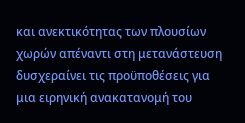και ανεκτικότητας των πλουσίων χωρών απέναντι στη μετανάστευση δυσχεραίνει τις προϋποθέσεις για μια ειρηνική ανακατανομή του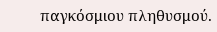παγκόσμιου πληθυσμού.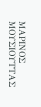ΜΑΡΙΝΟΣ ΜΟΥΣΙΟΥΤΤΑΣ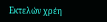Εκτελών χρέη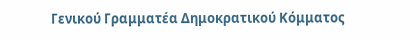Γενικού Γραμματέα Δημοκρατικού Κόμματος